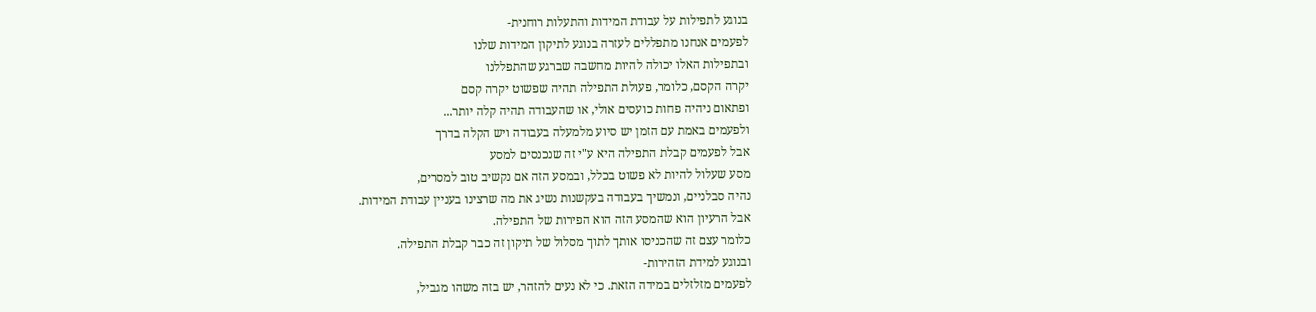בנוגע לתפילות על עבודת המידות והתעלות רוחנית-
לפעמים אנחנו מתפללים לעזרה בנוגע לתיקון המידות שלנו
ובתפילות האלו יכולה להיות מחשבה שברגע שהתפללנו
יקרה הקסם, כלומר, פעולת התפילה תהיה שפשוט יקרה קסם
ופתאום ניהיה פחות כועסים אולי, או שהעבודה תהיה קלה יותר...
ולפעמים באמת עם הזמן יש סיוע מלמעלה בעבודה ויש הקלה בדרך
אבל לפעמים קבלת התפילה היא ע"י זה שנכנסים למסע
מסע שעלול להיות לא פשוט בכלל, ובמסע הזה אם נקשיב טוב למסרים,
נהיה סבלניים, ונמשיך בעבודה בעקשנות נשיג את מה שרצינו בעניין עבודת המידות.
אבל הרעיון הוא שהמסע הזה הוא הפירות של התפילה.
כלומר עצם זה שהכניסו אותך לתוך מסלול של תיקון זה כבר קבלת התפילה.
ובנוגע למידת הזהירות-
לפעמים מזלזלים במידה הזאת. כי לא נעים להזהר, יש בזה משהו מגביל,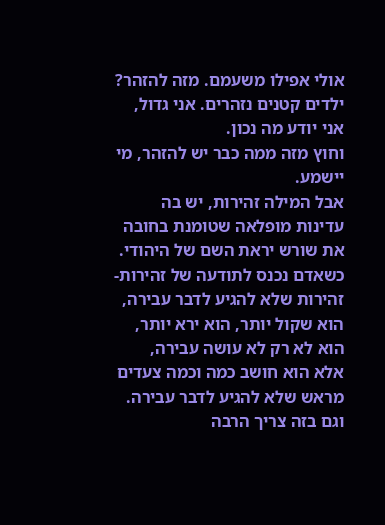אולי אפילו משעמם. מזה להזהר? ילדים קטנים נזהרים. אני גדול, אני יודע מה נכון.
וחוץ מזה ממה כבר יש להזהר, מי יישמע.
אבל המילה זהירות, יש בה עדינות מופלאה שטומנת בחובה את שורש יראת השם של היהודי.
כשאדם נכנס לתודעה של זהירות- זהירות שלא להגיע לדבר עבירה,
הוא שקול יותר, הוא ירא יותר,
הוא לא רק לא עושה עבירה,
אלא הוא חושב כמה וכמה צעדים מראש שלא להגיע לדבר עבירה.
וגם בזה צריך הרבה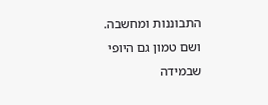התבוננות ומחשבה.
ושם טמון גם היופי שבמידה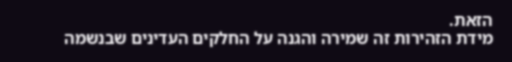הזאת.
מידת הזהירות זה שמירה והגנה על החלקים העדינים שבנשמה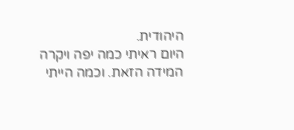היהודית.
היום ראיתי כמה יפה ויקרה המידה הזאת. וכמה הייתי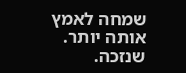שמחה לאמץ אותה יותר.
שנזכה.